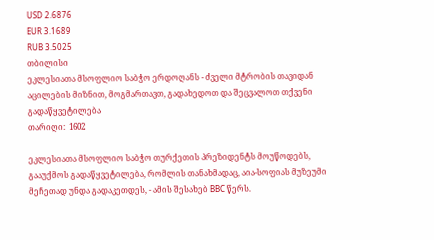USD 2.6876
EUR 3.1689
RUB 3.5025
თბილისი
ეკლესიათა მსოფლიო საბჭო ერდოღანს - ძველი მტრობის თავიდან აცილების მიზნით, მოგმართავთ, გადახედოთ და შეცვალოთ თქვენი გადაწყვეტილება
თარიღი:  1602

ეკლესიათა მსოფლიო საბჭო თურქეთის პრეზიდენტს მოუწოდებს, გააუქმოს გადაწყვეტილება, რომლის თანახმადაც, აია-სოფიას მუზეუმი მეჩეთად უნდა გადაკეთდეს, - ამის შესახებ BBC წერს.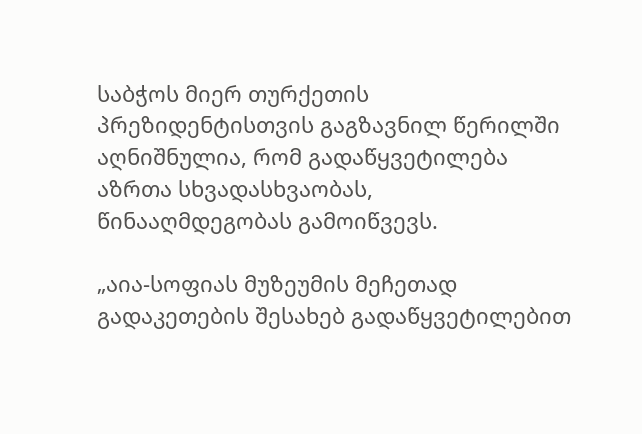საბჭოს მიერ თურქეთის პრეზიდენტისთვის გაგზავნილ წერილში აღნიშნულია, რომ გადაწყვეტილება აზრთა სხვადასხვაობას, წინააღმდეგობას გამოიწვევს.

„აია-სოფიას მუზეუმის მეჩეთად გადაკეთების შესახებ გადაწყვეტილებით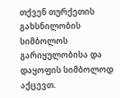თქვენ თურქეთის გახსნილობის სიმბოლოს გარიყულობისა და დაყოფის სიმბოლოდ აქცევთ.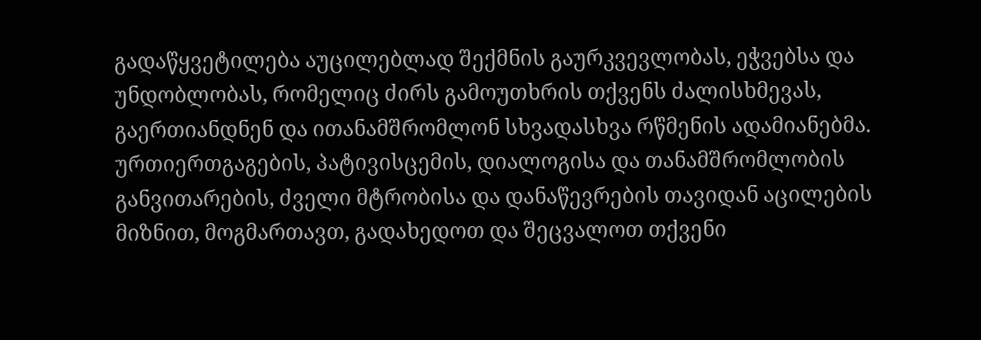გადაწყვეტილება აუცილებლად შექმნის გაურკვევლობას, ეჭვებსა და უნდობლობას, რომელიც ძირს გამოუთხრის თქვენს ძალისხმევას, გაერთიანდნენ და ითანამშრომლონ სხვადასხვა რწმენის ადამიანებმა. ურთიერთგაგების, პატივისცემის, დიალოგისა და თანამშრომლობის განვითარების, ძველი მტრობისა და დანაწევრების თავიდან აცილების მიზნით, მოგმართავთ, გადახედოთ და შეცვალოთ თქვენი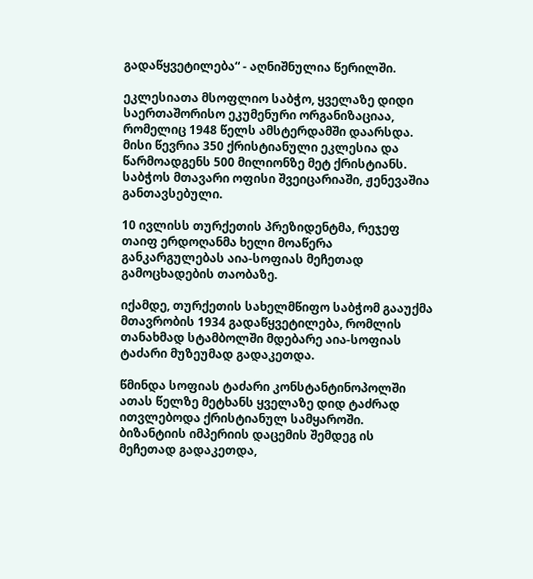გადაწყვეტილება“ - აღნიშნულია წერილში.

ეკლესიათა მსოფლიო საბჭო, ყველაზე დიდი საერთაშორისო ეკუმენური ორგანიზაციაა, რომელიც 1948 წელს ამსტერდამში დაარსდა. მისი წევრია 350 ქრისტიანული ეკლესია და წარმოადგენს 500 მილიონზე მეტ ქრისტიანს. საბჭოს მთავარი ოფისი შვეიცარიაში, ჟენევაშია განთავსებული.

10 ივლისს თურქეთის პრეზიდენტმა, რეჯეფ თაიფ ერდოღანმა ხელი მოაწერა განკარგულებას აია-სოფიას მეჩეთად გამოცხადების თაობაზე.

იქამდე, თურქეთის სახელმწიფო საბჭომ გააუქმა მთავრობის 1934 გადაწყვეტილება, რომლის თანახმად სტამბოლში მდებარე აია-სოფიას ტაძარი მუზეუმად გადაკეთდა.

წმინდა სოფიას ტაძარი კონსტანტინოპოლში ათას წელზე მეტხანს ყველაზე დიდ ტაძრად ითვლებოდა ქრისტიანულ სამყაროში. ბიზანტიის იმპერიის დაცემის შემდეგ ის მეჩეთად გადაკეთდა,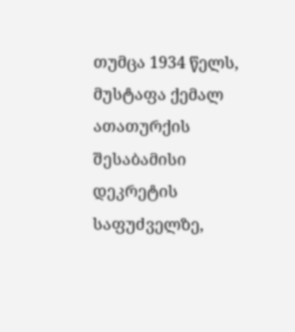თუმცა 1934 წელს, მუსტაფა ქემალ ათათურქის შესაბამისი დეკრეტის საფუძველზე,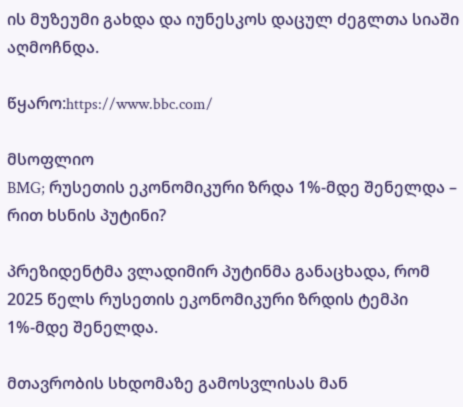ის მუზეუმი გახდა და იუნესკოს დაცულ ძეგლთა სიაში აღმოჩნდა.

წყარო:https://www.bbc.com/

მსოფლიო
BMG; რუსეთის ეკონომიკური ზრდა 1%-მდე შენელდა – რით ხსნის პუტინი?

პრეზიდენტმა ვლადიმირ პუტინმა განაცხადა, რომ 2025 წელს რუსეთის ეკონომიკური ზრდის ტემპი 1%-მდე შენელდა.

მთავრობის სხდომაზე გამოსვლისას მან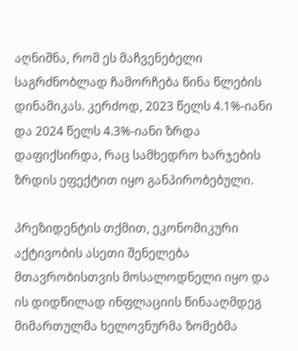აღნიშნა, რომ ეს მაჩვენებელი საგრძნობლად ჩამორჩება წინა წლების დინამიკას. კერძოდ, 2023 წელს 4.1%-იანი და 2024 წელს 4.3%-იანი ზრდა დაფიქსირდა, რაც სამხედრო ხარჯების ზრდის ეფექტით იყო განპირობებული.

პრეზიდენტის თქმით, ეკონომიკური აქტივობის ასეთი შენელება მთავრობისთვის მოსალოდნელი იყო და ის დიდწილად ინფლაციის წინააღმდეგ მიმართულმა ხელოვნურმა ზომებმა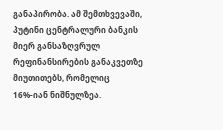განაპირობა. ამ შემთხვევაში, პუტინი ცენტრალური ბანკის მიერ განსაზღვრულ რეფინანსირების განაკვეთზე მიუთითებს, რომელიც 16%-იან ნიშნულზეა.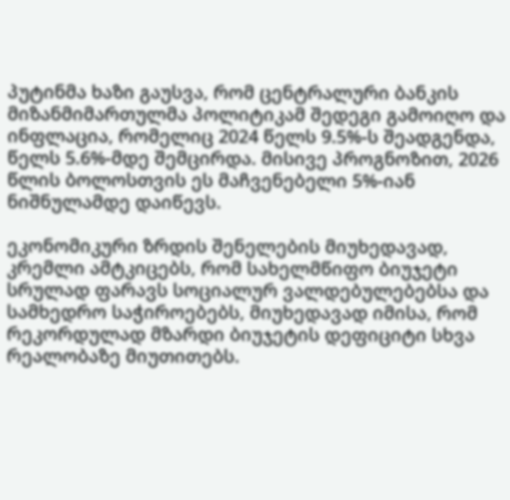პუტინმა ხაზი გაუსვა, რომ ცენტრალური ბანკის მიზანმიმართულმა პოლიტიკამ შედეგი გამოიღო და ინფლაცია, რომელიც 2024 წელს 9.5%-ს შეადგენდა, წელს 5.6%-მდე შემცირდა. მისივე პროგნოზით, 2026 წლის ბოლოსთვის ეს მაჩვენებელი 5%-იან ნიშნულამდე დაიწევს.

ეკონომიკური ზრდის შენელების მიუხედავად, კრემლი ამტკიცებს, რომ სახელმწიფო ბიუჯეტი სრულად ფარავს სოციალურ ვალდებულებებსა და სამხედრო საჭიროებებს, მიუხედავად იმისა, რომ რეკორდულად მზარდი ბიუჯეტის დეფიციტი სხვა რეალობაზე მიუთითებს.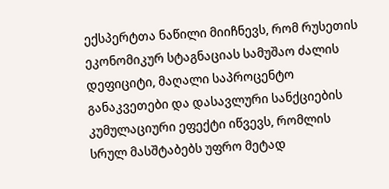ექსპერტთა ნაწილი მიიჩნევს, რომ რუსეთის ეკონომიკურ სტაგნაციას სამუშაო ძალის დეფიციტი, მაღალი საპროცენტო განაკვეთები და დასავლური სანქციების კუმულაციური ეფექტი იწვევს, რომლის სრულ მასშტაბებს უფრო მეტად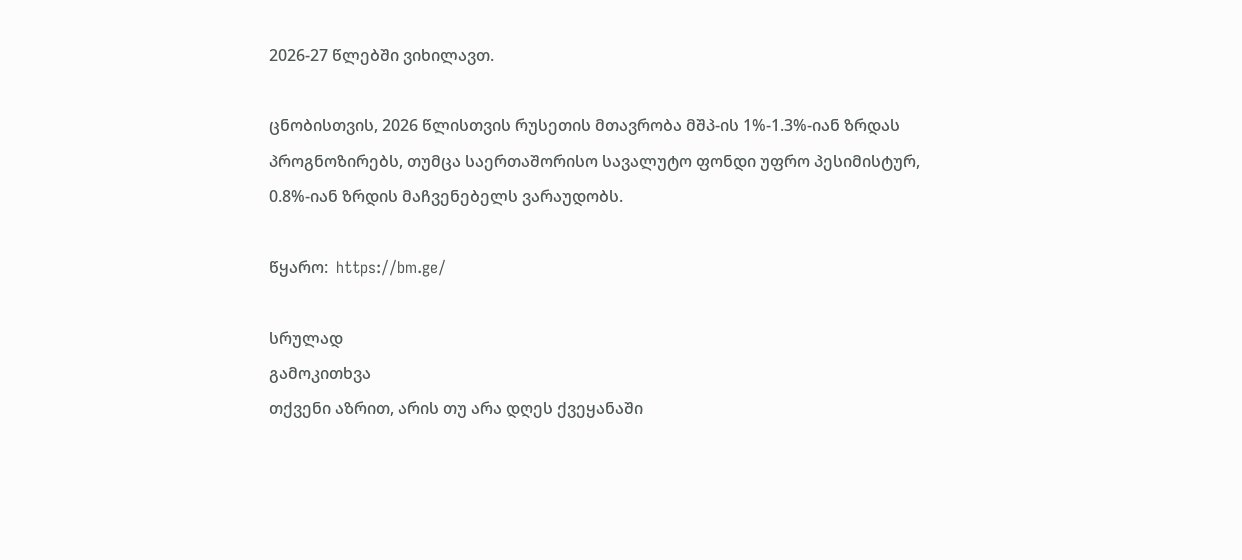2026-27 წლებში ვიხილავთ.

ცნობისთვის, 2026 წლისთვის რუსეთის მთავრობა მშპ-ის 1%-1.3%-იან ზრდას პროგნოზირებს, თუმცა საერთაშორისო სავალუტო ფონდი უფრო პესიმისტურ, 0.8%-იან ზრდის მაჩვენებელს ვარაუდობს.

წყარო:  https://bm.ge/

სრულად
გამოკითხვა
თქვენი აზრით, არის თუ არა დღეს ქვეყანაში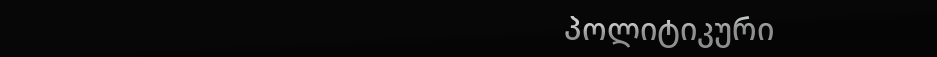პოლიტიკური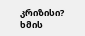კრიზისი?
ხმის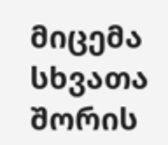მიცემა
სხვათა შორის